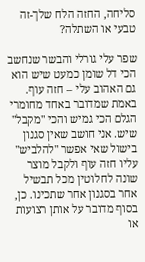סליחה, החזה הלח שלך-זה טבעי או השתלה?

שפר עלי גורלי והבשר שנחשב הכי דל שומן כמעט שיש הוא גם האהוב עלי – חזה עוף. באמת שמדובר באחד מחומרי הגלם הכי גמיש והכי "מקבל" שיש. אני חושב שאין סגנון בישול שאי אפשר "להלביש" עליו חזה עוף ולקבל מוצר שונה לחלוטין מכל תבשיל אחר בסגנון אחר שתכינו. כן, בסוף מדובר על אותן רצועות או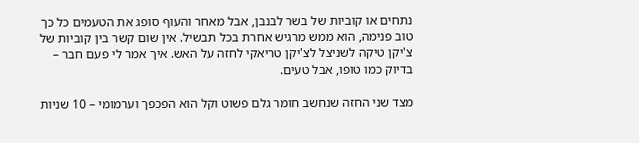נתחים או קוביות של בשר לבנבן, אבל מאחר והעוף סופג את הטעמים כל כך טוב פנימה, הוא ממש מרגיש אחרת בכל תבשיל. אין שום קשר בין קוביות של צ'יקן טיקה לשניצל לצ'יקן טריאקי לחזה על האש. איך אמר לי פעם חבר – בדיוק כמו טופו, אבל טעים.

מצד שני החזה שנחשב חומר גלם פשוט וקל הוא הפכפך וערמומי – 10 שניות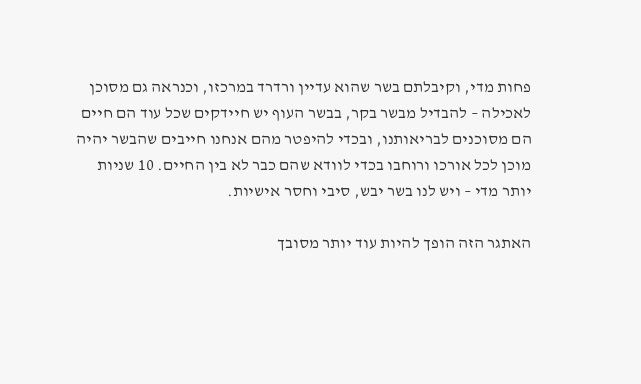פחות מדי, וקיבלתם בשר שהוא עדיין ורדרד במרכזו, וכנראה גם מסוכן לאכילה – להבדיל מבשר בקר, בבשר העוף יש חיידקים שכל עוד הם חיים הם מסוכנים לבריאותנו, ובכדי להיפטר מהם אנחנו חייבים שהבשר יהיה מוכן לכל אורכו ורוחבו בכדי לוודא שהם כבר לא בין החיים. 10 שניות יותר מדי – ויש לנו בשר יבש, סיבי וחסר אישיות.

האתגר הזה הופך להיות עוד יותר מסובך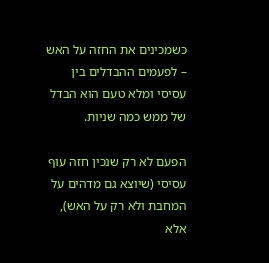כשמכינים את החזה על האש – לפעמים ההבדלים בין עסיסי ומלא טעם הוא הבדל של ממש כמה שניות.

הפעם לא רק שנכין חזה עוף עסיסי (שיוצא גם מדהים על המחבת ולא רק על האש), אלא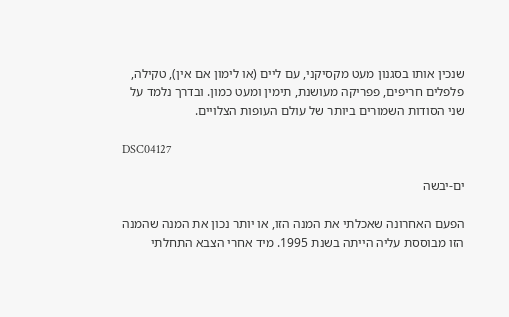שנכין אותו בסגנון מעט מקסיקני, עם ליים (או לימון אם אין), טקילה, פלפלים חריפים, פפריקה מעושנת, תימין ומעט כמון. ובדרך נלמד על שני הסודות השמורים ביותר של עולם העופות הצלויים.

DSC04127

ים-יבשה

הפעם האחרונה שאכלתי את המנה הזו, או יותר נכון את המנה שהמנה הזו מבוססת עליה הייתה בשנת 1995. מיד אחרי הצבא התחלתי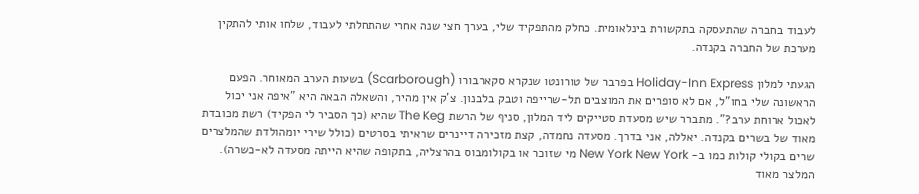לעבוד בחברה שהתעסקה בתקשורת בינלאומית. כחלק מהתפקיד שלי, בערך חצי שנה אחרי שהתחלתי לעבוד, שלחו אותי להתקין מערכת של החברה בקנדה.

הגעתי למלון Holiday-Inn Express בפרבר של טורונטו שנקרא סקארבורו (Scarborough) בשעות הערב המאוחר. הפעם הראשונה שלי בחו"ל, אם לא סופרים את המוצבים תל-שרייפה וטבק בלבנון. צ'ק אין מהיר, והשאלה הבאה היא "איפה אני יכול לאכול ארוחת ערב?". מתברר שיש מסעדת סטייקים ליד המלון, סניף של הרשת The Keg שהיא (כך הסביר לי הפקיד) רשת מכובדת מאוד של בשרים בקנדה. יאללה, אני בדרך. מסעדה נחמדה, קצת מזכירה דיינרים שראיתי בסרטים (כולל שירי יומהולדת שהמלצרים שרים בקולי קולות כמו ב- New York New York מי שזוכר או בקולומבוס בהרצליה, בתקופה שהיא הייתה מסעדה לא-כשרה). המלצר מאוד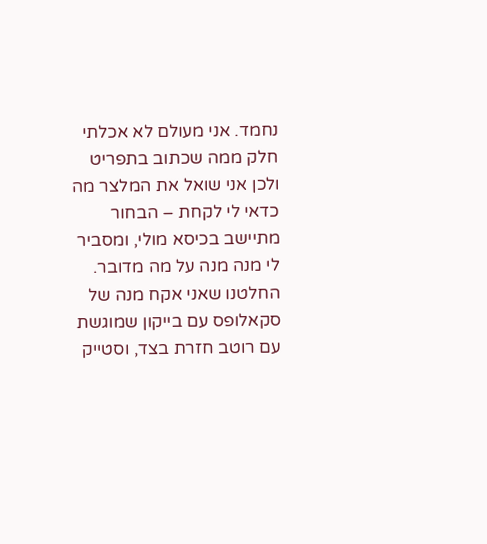נחמד. אני מעולם לא אכלתי חלק ממה שכתוב בתפריט ולכן אני שואל את המלצר מה כדאי לי לקחת – הבחור מתיישב בכיסא מולי, ומסביר לי מנה מנה על מה מדובר. החלטנו שאני אקח מנה של סקאלופס עם בייקון שמוגשת עם רוטב חזרת בצד, וסטייק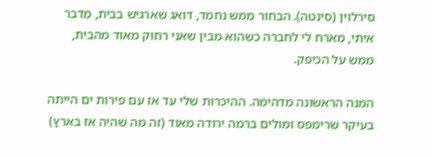סירלוין (סינטה). הבחור ממש נחמד, דואג שארגיש בבית, מדבר איתי, מארח לי לחברה כשהוא מבין שאני רחוק מאוד מהבית, ממש על הכיפק.

המנה הראשונה מדהימה. ההיכרות שלי עד אז עם פירות ים הייתה בעיקר שרימפס ומולים ברמה ירודה מאוד (זה מה שהיה אז בארץ)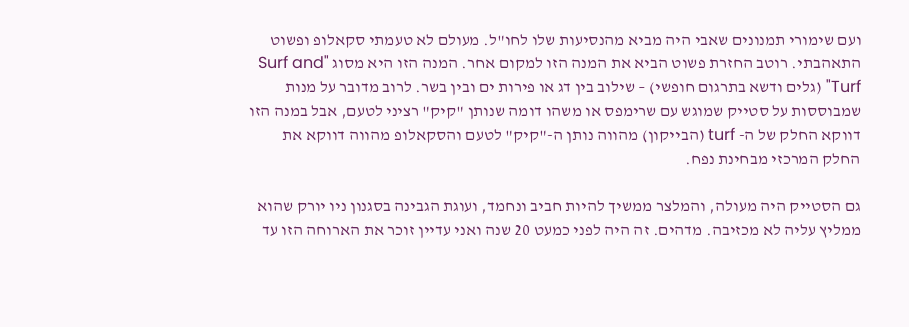ועם שימורי תמנונים שאבי היה מביא מהנסיעות שלו לחו"ל. מעולם לא טעמתי סקאלופ ופשוט התאהבתי. רוטב החזרת פשוט הביא את המנה הזו למקום אחר. המנה הזו היא מסוג "Surf and Turf" (גלים ודשא בתרגום חופשי) – שילוב בין דג או פירות ים ובין בשר. לרוב מדובר על מנות שמבוססות על סטייק שמוגש עם שרימפס או משהו דומה שנותן "קיק" רציני לטעם, אבל במנה הזו דווקא החלק של ה- turf (הבייקון) מהווה נותן ה-"קיק" לטעם והסקאלופ מהווה דווקא את החלק המרכזי מבחינת נפח.

גם הסטייק היה מעולה, והמלצר ממשיך להיות חביב ונחמד, ועוגת הגבינה בסגנון ניו יורק שהוא ממליץ עליה לא מכזיבה. מדהים. זה היה לפני כמעט 20 שנה ואני עדיין זוכר את הארוחה הזו עד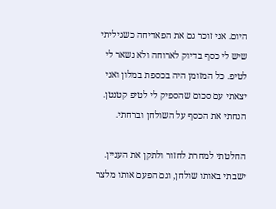היום. אני זוכר גם את הפאדיחה כשגיליתי שיש לי כסף בדיוק לארוחה ולא נשאר לי לטיפ. כל המזומן היה בכספת במלון ואני יצאתי עם סכום שהספיק לי לטיפ קטנטן. הנחתי את הכסף על השולחן וברחתי.

החלטתי למחרת לחזור ולתקן את העניין. ישבתי באותו שולחן, וגם הפעם אותו מלצר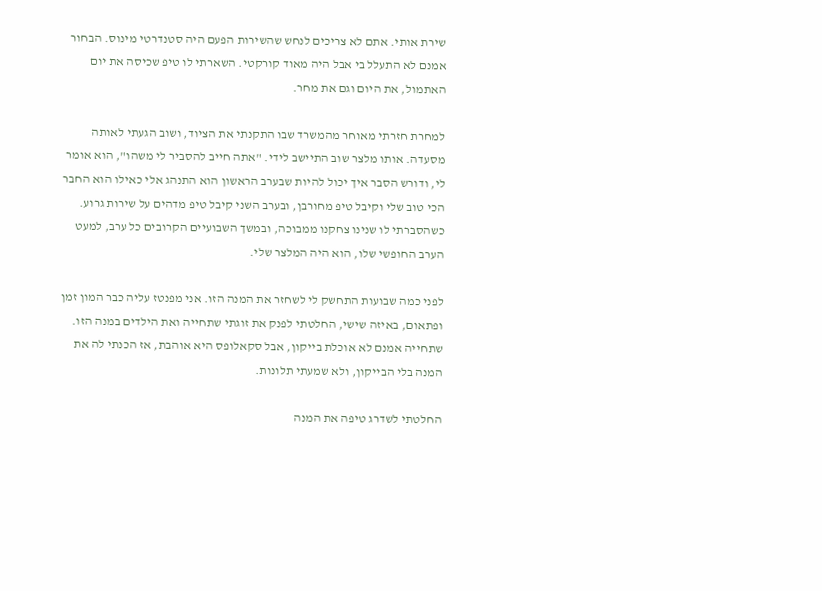שירת אותי. אתם לא צריכים לנחש שהשירות הפעם היה סטנדרטי מינוס. הבחור אמנם לא התעלל בי אבל היה מאוד קורקטי. השארתי לו טיפ שכיסה את יום האתמול, את היום וגם את מחר.

למחרת חזרתי מאוחר מהמשרד שבו התקנתי את הציוד, ושוב הגעתי לאותה מסעדה. אותו מלצר שוב התיישב לידי. "אתה חייב להסביר לי משהו", הוא אומר לי, ודורש הסבר איך יכול להיות שבערב הראשון הוא התנהג אלי כאילו הוא החבר הכי טוב שלי וקיבל טיפ מחורבן, ובערב השני קיבל טיפ מדהים על שירות גרוע. כשהסברתי לו שנינו צחקנו ממבוכה, ובמשך השבועיים הקרובים כל ערב, למעט הערב החופשי שלו, הוא היה המלצר שלי.

לפני כמה שבועות התחשק לי לשחזר את המנה הזו. אני מפנטז עליה כבר המון זמן ופתאום, באיזה שישי, החלטתי לפנק את זוגתי שתחייה ואת הילדים במנה הזו. שתחייה אמנם לא אוכלת בייקון, אבל סקאלופס היא אוהבת, אז הכנתי לה את המנה בלי הבייקון, ולא שמעתי תלונות.

החלטתי לשדרג טיפה את המנה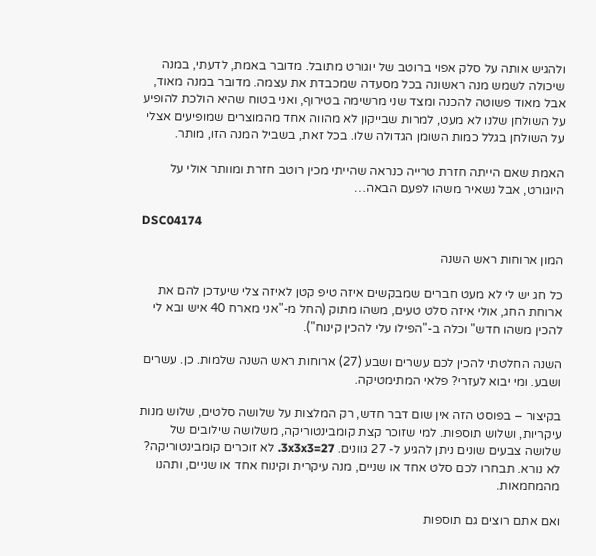ולהגיש אותה על סלק אפוי ברוטב של יוגורט מתובל. מדובר באמת, לדעתי, במנה שיכולה לשמש מנה ראשונה בכל מסעדה שמכבדת את עצמה. מדובר במנה מאוד, אבל מאוד פשוטה להכנה ומצד שני מרשימה בטירוף, ואני בטוח שהיא הולכת להופיע על השולחן שלנו לא מעט, למרות שבייקון לא מהווה אחד מהמוצרים שמופיעים אצלי על השולחן בגלל כמות השומן הגדולה שלו. בכל זאת, בשביל המנה הזו, מותר.

האמת שאם הייתה חזרת טרייה כנראה שהייתי מכין רוטב חזרת ומוותר אולי על היוגורט, אבל נשאיר משהו לפעם הבאה…

DSC04174

המון ארוחות ראש השנה

כל חג יש לי לא מעט חברים שמבקשים איזה טיפ קטן לאיזה צלי שיעדכן להם את ארוחת החג, אולי איזה סלט טעים, משהו מתוק (החל מ-"אני מארח 40 איש ובא לי להכין משהו חדש" וכלה ב-"הפילו עלי להכין קינוח").

השנה החלטתי להכין לכם עשרים ושבע (27) ארוחות ראש השנה שלמות. כן. עשרים ושבע. ומי יבוא לעזרי? פלאי המתימטיקה.

בקיצור – בפוסט הזה אין שום דבר חדש, רק המלצות על שלושה סלטים, שלוש מנות עיקריות, ושלוש תוספות. למי שזוכר קצת קומבינטוריקה, משלושה שילובים של שלושה צבעים שונים ניתן להגיע ל- 27 גוונים. 3x3x3=27. לא זוכרים קומבינטוריקה? לא נורא. תבחרו לכם סלט אחד או שניים, מנה עיקרית וקינוח אחד או שניים, ותהנו מהמחמאות.

ואם אתם רוצים גם תוספות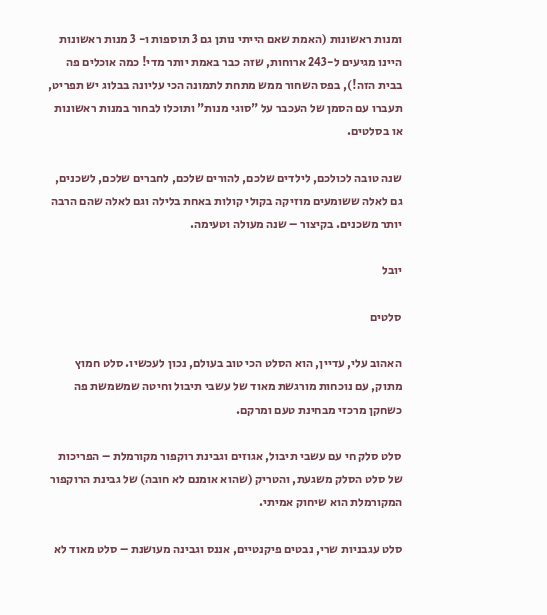ומנות ראשונות (האמת שאם הייתי נותן גם 3 תוספות ו- 3 מנות ראשונות היינו מגיעים ל-243 ארוחות, שזה כבר באמת יותר מדי! כמה אוכלים פה בבית הזה!), בפס השחור ממש מתחת לתמונה הכי עליונה בבלוג יש תפריט, תעברו עם הסמן של העכבר על "סוגי מנות" ותוכלו לבחור במנות ראשונות או בסלטים.

שנה טובה לכולכם, לילדים שלכם, להורים שלכם, לחברים שלכם, לשכנים, גם לאלה ששומעים מוזיקה בקולי קולות באחת בלילה וגם לאלה שהם הרבה יותר משכנים. בקיצור – שנה מעולה וטעימה.

יובל

סלטים

האהוב עלי, עדיין, הוא הסלט הכי טוב בעולם, נכון לעכשיו. סלט חמוץ מתוק, עם נוכחות מורגשת מאוד של עשבי תיבול וחיטה שמשמשת פה כשחקן מרכזי מבחינת טעם ומרקם.

סלט סלק חי עם עשבי תיבול, אגוזים וגבינת רוקפור מקורמלת – הפריכות של סלט הסלק משגעת, והטריק (שהוא אומנם לא חובה) של גבינת הרוקפור המקורמלת הוא שיחוק אמיתי.

סלט עגבניות שרי, נבטים פיקנטיים, אננס וגבינה מעושנת – סלט מאוד לא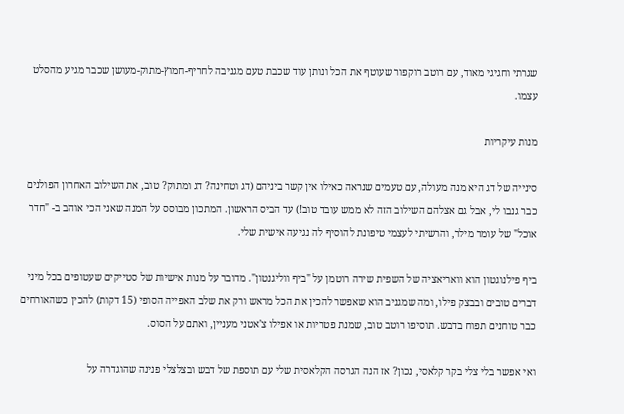שגרתי וחגיגי מאוד, עם רוטב רוקפור שעוטף את הכל ונותן עוד שכבת טעם מגניבה לחריף-חמוץ-מתוק-מעושן שכבר מגיע מהסלט עצמו.

מנות עיקריות

סינייה של דג היא מנה מעולה, עם טעמים שנראה כאילו אין קשר ביניהם (דג וטחינה? דג ומתוק? טוב, את השילוב האחרון הפולנים כבר גנבו לי, אבל גם אצלהם השילוב הזה לא ממש עובד טוב!) עד הביס הראשון. המתכון מבוסס על המנה שאני הכי אוהב ב- "חדר אוכל" של עומר מילר, והרשיתי לעצמי טיפונת להוסיף לה נגיעה אישית שלי.

ביף פילנוגטון הוא וואריאציה של השפית שירה רוטמן על "ביף ווליגנטון". מדובר על מנות אישיות של סטייקים שעטופים בכל מיני דברים טובים ובבצק פילו, ומה שמגניב הוא שאפשר להכין את הכל מראש ורק את שלב האפייה הסופי (15 דקות) להכין כשהאורחים כבר טוחנים תפוח בדבש. תוסיפו רוטב טוב, שמנת פטריות או אפילו צ'אטני מעניין, ואתם על הסוס.

ואי אפשר בלי צלי בקר קלאסי, נכון? אז הנה הגרסה הקלאסית שלי עם תוספת של דבש ובצלצלי פנינה שהוגדרה על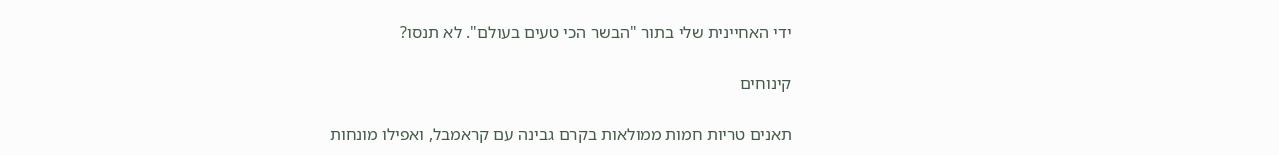ידי האחיינית שלי בתור "הבשר הכי טעים בעולם". לא תנסו?

קינוחים

תאנים טריות חמות ממולאות בקרם גבינה עם קראמבל, ואפילו מונחות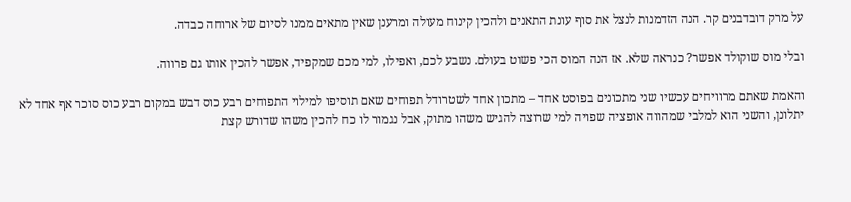על מרק דובדבנים קר. הנה הזדמנות לנצל את סוף עונת התאנים ולהכין קינוח מעולה ומרענן שאין מתאים ממנו לסיום של ארוחה כבדה.

ובלי מוס שוקולד אפשר? כנראה שלא. אז הנה המוס הכי פשוט בעולם. נשבע לכם, ואפילו, למי מכם שמקפיד, אפשר להכין אותו גם פרווה.

והאמת שאתם מרוויחים עכשיו שני מתכונים בפוסט אחד – מתכון אחד לשטרודל תפוחים שאם תוסיפו למילוי התפוחים רבע כוס דבש במקום רבע כוס סוכר אף אחד לא יתלונן, והשני הוא למלבי שמהווה אופציה שפויה למי שרוצה להגיש משהו מתוק, אבל נגמור לו כח להכין משהו שדורש קצת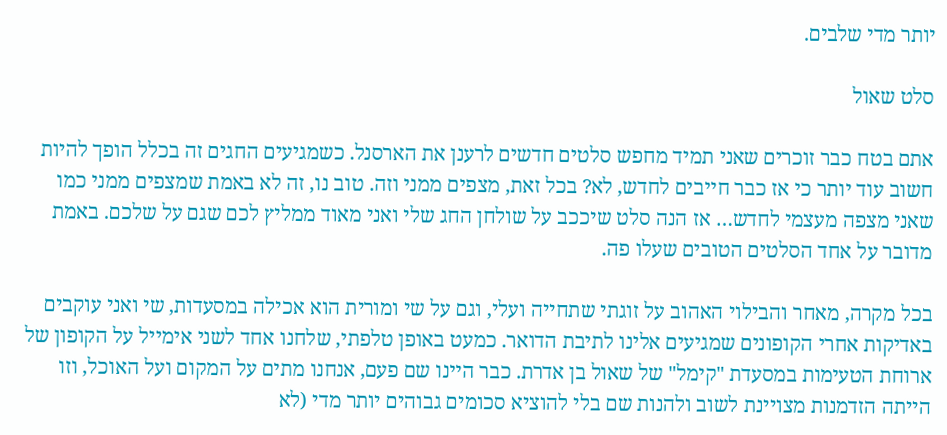יותר מדי שלבים.

סלט שאול

אתם בטח כבר זוכרים שאני תמיד מחפש סלטים חדשים לרענן את הארסנל. כשמגיעים החגים זה בכלל הופך להיות חשוב עוד יותר כי אז כבר חייבים לחדש, לא? בכל זאת, מצפים ממני וזה. טוב נו, זה לא באמת שמצפים ממני כמו שאני מצפה מעצמי לחדש… אז הנה סלט שיככב על שולחן החג שלי ואני מאוד ממליץ לכם שגם על שלכם. באמת מדובר על אחד הסלטים הטובים שעלו פה.

בכל מקרה, מאחר והבילוי האהוב על זוגתי שתחייה ועלי, וגם על שי ומורית הוא אכילה במסעדות, שי ואני עוקבים באדיקות אחרי הקופונים שמגיעים אלינו לתיבת הדואר. כמעט באופן טלפתי, שלחנו אחד לשני אימייל על הקופון של ארוחת הטעימות במסעדת "קימל" של שאול בן אדרת. כבר היינו שם פעם, אנחנו מתים על המקום ועל האוכל, וזו הייתה הזדמנות מצויינת לשוב ולהנות שם בלי להוציא סכומים גבוהים יותר מדי (לא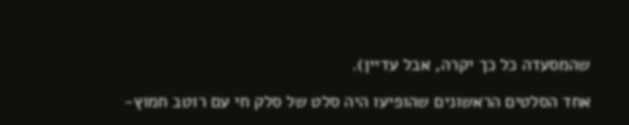שהמסעדה כל כך יקרה, אבל עדיין).

אחד הסלטים הראשונים שהופיעו היה סלט של סלק חי עם רוטב חמוץ-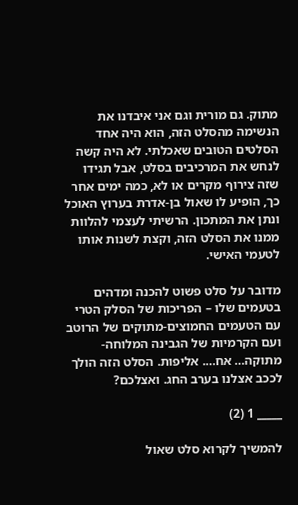מתוק. גם מורית וגם אני איבדנו את הנשימה מהסלט הזה, הוא היה אחד הסלטים הטובים שאכלתי. לא היה קשה לנחש את המרכיבים בסלט, אבל תגידו שזה צירוף מקרים או לא, כמה ימים אחר כך, הופיע לו שאול בן-אדרת בערוץ האוכל ונתן את המתכון. הרשיתי לעצמי להלוות ממנו את הסלט הזה, וקצת לשנות אותו לטעמי האישי.

מדובר על סלט פשוט להכנה ומדהים בטעמים שלו – הפריכות של הסלק הטרי עם הטעמים החמוצים-מתוקים של הרוטב ועם הקרמיות של הגבינה המלוחה-מתוקה… אח…. אליפות. הסלט הזה הולך לככב אצלנו בערב החג. ואצלכם?

_____ 1 (2)

להמשיך לקרוא סלט שאול